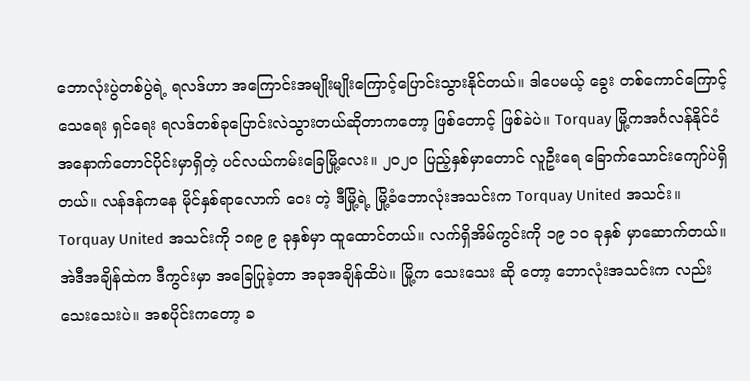ဘောလုံးပွဲတစ်ပွဲရဲ့ ရလဒ်ဟာ အကြောင်းအမျိုးမျိုးကြောင့်ပြောင်းသွားနိုင်တယ်။ ဒါပေမယ့် ခွေး တစ်ကောင်ကြောင့် သေရေး ရှင်ရေး ရလဒ်တစ်ခုပြောင်းလဲသွားတယ်ဆိုတာကတော့ ဖြစ်တောင့် ဖြစ်ခဲပဲ။ Torquay မြို့ကအင်္ဂလန်နိုင်ငံ အနောက်တောင်ပိုင်းမှာရှိတဲ့ ပင်လယ်ကမ်းခြေမြို့လေး။ ၂၀၂၀ ပြည့်နှစ်မှာတောင် လူဦးရေ ခြောက်သောင်းကျော်ပဲရှိတယ်။ လန်ဒန်ကနေ မိုင်နှစ်ရာလောက် ဝေး တဲ့ ဒီမြို့ရဲ့ မြို့ခံဘောလုံးအသင်းက Torquay United အသင်း။ Torquay United အသင်းကို ၁၈၉ ၉ ခုနှစ်မှာ ထူထောင်တယ်။ လက်ရှိအိမ်ကွင်းကို ၁၉ ၁၀ ခုနှစ် မှာဆောက်တယ်။ အဲဒီအချိန်ထဲက ဒီကွင်းမှာ အခြေပြုခဲ့တာ အခုအချိန်ထိပဲ။ မြို့က သေးသေး ဆို တော့ ဘောလုံးအသင်းက လည်း သေးသေးပဲ။ အစပိုင်းကတော့ ခ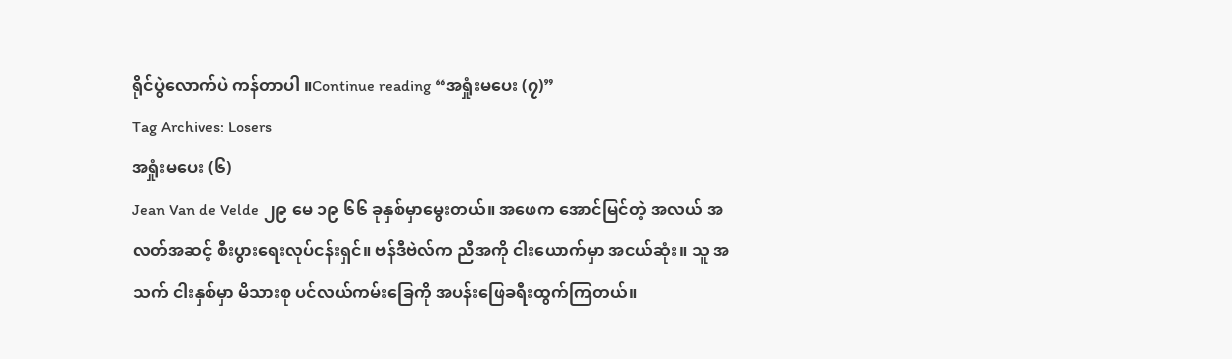ရိုင်ပွဲလောက်ပဲ ကန်တာပါ ။Continue reading “အရှုံးမပေး (၇)”
Tag Archives: Losers
အရှုံးမပေး (၆)
Jean Van de Velde ၂၉ မေ ၁၉ ၆၆ ခုနှစ်မှာမွေးတယ်။ အဖေက အောင်မြင်တဲ့ အလယ် အလတ်အဆင့် စီးပွားရေးလုပ်ငန်းရှင်။ ဗန်ဒီဗဲလ်က ညီအကို ငါးယောက်မှာ အငယ်ဆုံး။ သူ အသက် ငါးနှစ်မှာ မိသားစု ပင်လယ်ကမ်းခြေကို အပန်းဖြေခရီးထွက်ကြတယ်။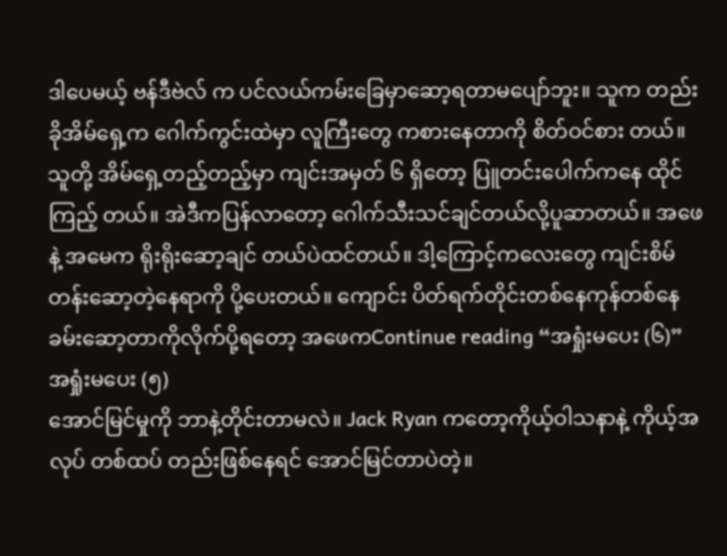ဒါပေမယ့် ဗန်ဒီဗဲလ် က ပင်လယ်ကမ်းခြေမှာဆော့ရတာမပျော်ဘူး။ သူက တည်းခိုအိမ်ရှေ့က ဂေါက်ကွင်းထဲမှာ လူကြီးတွေ ကစားနေတာကို စိတ်ဝင်စား တယ်။ သူတို့ အိမ်ရှေ့တည့်တည့်မှာ ကျင်းအမှတ် ၆ ရှိတော့ ပြူတင်းပေါက်ကနေ ထိုင်ကြည့် တယ်။ အဲဒီကပြန်လာတော့ ဂေါက်သီးသင်ချင်တယ်လို့ပူဆာတယ်။ အဖေနဲ့ အမေက ရိုးရိုးဆော့ချင် တယ်ပဲထင်တယ်။ ဒါ့ကြောင့်ကလေးတွေ ကျင်းစိမ်တန်းဆော့တဲ့နေရာကို ပို့ပေးတယ်။ ကျောင်း ပိတ်ရက်တိုင်းတစ်နေကုန်တစ်နေခမ်းဆော့တာကိုလိုက်ပို့ရတော့ အဖေကContinue reading “အရှုံးမပေး (၆)”
အရှုံးမပေး (၅)
အောင်မြင်မှုကို ဘာနဲ့တိုင်းတာမလဲ။ Jack Ryan ကတော့ကိုယ့်ဝါသနာနဲ့ ကိုယ့်အလုပ် တစ်ထပ် တည်းဖြစ်နေရင် အောင်မြင်တာပဲတဲ့။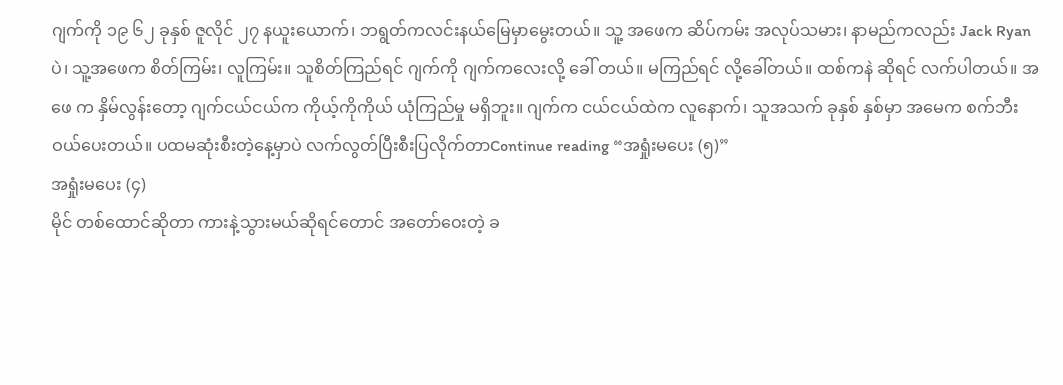ဂျက်ကို ၁၉ ၆၂ ခုနှစ် ဇူလိုင် ၂၇ နယူးယောက်၊ ဘရွတ်ကလင်းနယ်မြေမှာမွေးတယ်။ သူ့ အဖေက ဆိပ်ကမ်း အလုပ်သမား၊ နာမည်ကလည်း Jack Ryanပဲ၊ သူ့အဖေက စိတ်ကြမ်း၊ လူကြမ်း။ သူစိတ်ကြည်ရင် ဂျက်ကို ဂျက်ကလေးလို့ ခေါ် တယ်။ မကြည်ရင် လို့ခေါ်တယ်။ ထစ်ကနဲ ဆိုရင် လက်ပါတယ်။ အဖေ က နှိမ်လွန်းတော့ ဂျက်ငယ်ငယ်က ကိုယ့်ကိုကိုယ် ယုံကြည်မှု မရှိဘူး။ ဂျက်က ငယ်ငယ်ထဲက လူနောက်၊ သူအသက် ခုနှစ် နှစ်မှာ အမေက စက်ဘီးဝယ်ပေးတယ်။ ပထမဆုံးစီးတဲ့နေ့မှာပဲ လက်လွတ်ပြီးစီးပြလိုက်တာContinue reading “အရှုံးမပေး (၅)”
အရှုံးမပေး (၄)
မိုင် တစ်ထောင်ဆိုတာ ကားနဲ့သွားမယ်ဆိုရင်တောင် အတော်ဝေးတဲ့ ခ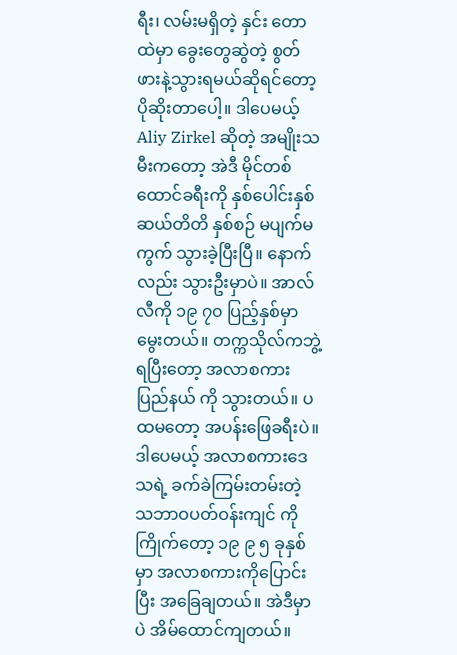ရီး၊ လမ်းမရှိတဲ့ နှင်း တောထဲမှာ ခွေးတွေဆွဲတဲ့ စွတ်ဖားနဲ့သွားရမယ်ဆိုရင်တော့ ပိုဆိုးတာပေါ့။ ဒါပေမယ့် Aliy Zirkel ဆိုတဲ့ အမျိုးသမီးကတော့ အဲဒီ မိုင်တစ်ထောင်ခရီးကို နှစ်ပေါင်းနှစ်ဆယ်တိတိ နှစ်စဉ် မပျက်မကွက် သွားခဲ့ပြီးပြီ။ နောက်လည်း သွားဦးမှာပဲ။ အာလ်လီကို ၁၉ ၇၀ ပြည့်နှစ်မှာမွေးတယ်။ တက္ကသိုလ်ကဘွဲ့ရပြီးတော့ အလာစကားပြည်နယ် ကို သွားတယ်။ ပထမတော့ အပန်းဖြေခရီးပဲ။ ဒါပေမယ့် အလာစကားဒေသရဲ့ ခက်ခဲကြမ်းတမ်းတဲ့ သဘာဝပတ်ဝန်းကျင် ကို ကြိုက်တော့ ၁၉ ၉ ၅ ခုနှစ်မှာ အလာစကားကိုပြောင်းပြီး အခြေချတယ်။ အဲဒီမှာပဲ အိမ်ထောင်ကျတယ်။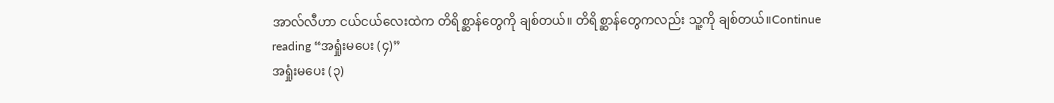အာလ်လီဟာ ငယ်ငယ်လေးထဲက တိရိစ္ဆာန်တွေကို ချစ်တယ်။ တိရိစ္ဆာန်တွေကလည်း သူ့ကို ချစ်တယ်။Continue reading “အရှုံးမပေး (၄)”
အရှုံးမပေး (၃)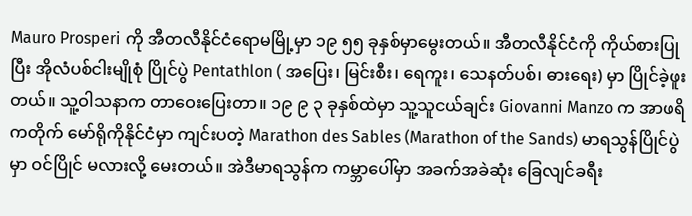Mauro Prosperi ကို အီတလီနိုင်ငံရောမမြို့မှာ ၁၉ ၅၅ ခုနှစ်မှာမွေးတယ်။ အီတလီနိုင်ငံကို ကိုယ်စားပြုပြီး အိုလံပစ်ငါးမျိုစုံ ပြိုင်ပွဲ Pentathlon ( အပြေး၊ မြင်းစီး၊ ရေကူး၊ သေနတ်ပစ်၊ ဓားရေး) မှာ ပြိုင်ခဲ့ဖူးတယ်။ သူ့ဝါသနာက တာဝေးပြေးတာ။ ၁၉ ၉ ၃ ခုနှစ်ထဲမှာ သူ့သူငယ်ချင်း Giovanni Manzo က အာဖရိကတိုက် မော်ရိုကိုနိုင်ငံမှာ ကျင်းပတဲ့ Marathon des Sables (Marathon of the Sands) မာရသွန်ပြိုင်ပွဲ မှာ ဝင်ပြိုင် မလားလို့ မေးတယ်။ အဲဒီမာရသွန်က ကမ္ဘာပေါ်မှာ အခက်အခဲဆုံး ခြေလျင်ခရီး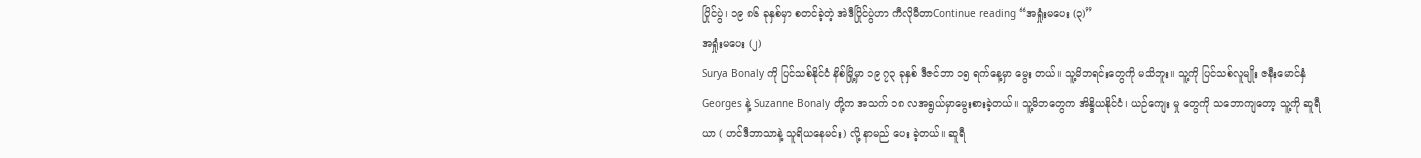ပြိုင်ပွဲ၊ ၁၉ ၈၆ ခုနှစ်မှာ စတင်ခဲ့တဲ့ အဲဒီပြိုင်ပွဲဟာ ကီလိုမီတာContinue reading “အရှုံးမပေး (၃)”
အရှုံးမပေး (၂)
Surya Bonaly ကို ပြင်သစ်နိုင်ငံ နိစ်မြို့မှာ ၁၉ ၇၃ ခုနှစ် ဒီဇင်ဘာ ၁၅ ရက်နေ့မှာ မွေး တယ်။ သူ့မိဘရင်းတွေကို မသိဘူး။ သူ့ကို ပြင်သစ်လူမျိုး ဇနီးမောင်နှံ Georges နဲ့ Suzanne Bonaly တို့က အသက် ၁၈ လအရွယ်မှာမွေးစားခဲ့တယ်။ သူ့မိဘတွေက အိန္ဒိယနိုင်ငံ၊ ယဉ်ကျေး မှု တွေကို သဘောကျတော့ သူ့ကို ဆူရီယာ ( ဟင်ဒီဘာသာနဲ့ သူရိယနေမင်း) လို့ နာမည် ပေး ခဲ့တယ်။ ဆူရီ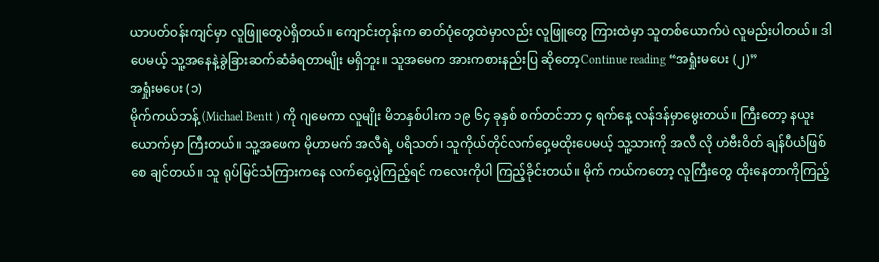ယာပတ်ဝန်းကျင်မှာ လူဖြူတွေပဲရှိတယ်။ ကျောင်းတုန်းက ဓာတ်ပုံတွေထဲမှာလည်း လူဖြူတွေ ကြားထဲမှာ သူတစ်ယောက်ပဲ လူမည်းပါတယ်။ ဒါပေမယ့် သူ့အနေနဲ့ခွဲခြားဆက်ဆံခံရတာမျိုး မရှိဘူး။ သူအမေက အားကစားနည်းပြ ဆိုတော့Continue reading “အရှုံးမပေး (၂)”
အရှုံးမပေး (၁)
မိုက်ကယ်ဘန့် (Michael Bentt ) ကို ဂျမေကာ လူမျိုး မိဘနှစ်ပါးက ၁၉ ၆၄ ခုနှစ် စက်တင်ဘာ ၄ ရက်နေ့ လန်ဒန်မှာမွေးတယ်။ ကြီးတော့ နယူးယောက်မှာ ကြီးတယ်။ သူ့အဖေက မိုဟာမက် အလီရဲ့ ပရိသတ်၊ သူကိုယ်တိုင်လက်ဝှေ့မထိုးပေမယ့် သူ့သားကို အလီ လို ဟဲဗီးဝိတ် ချန်ပီယံဖြစ်စေ ချင်တယ်။ သူ ရုပ်မြင်သံကြားကနေ လက်ဝှေ့ပွဲကြည့်ရင် ကလေးကိုပါ ကြည့်ခိုင်းတယ်။ မိုက် ကယ်ကတော့ လူကြီးတွေ ထိုးနေတာကိုကြည့်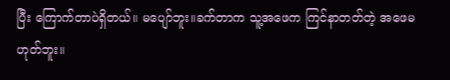ပြီး ကြောက်တာပဲရှိတယ်။ မပျော်ဘူး။ခက်တာက သူ့အဖေက ကြင်နာတတ်တဲ့ အဖေမဟုတ်ဘူး။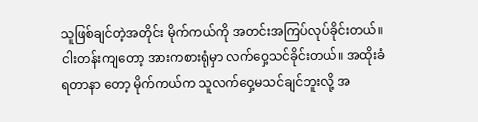သူဖြစ်ချင်တဲ့အတိုင်း မိုက်ကယ်ကို အတင်းအကြပ်လုပ်ခိုင်းတယ်။ ငါးတန်းကျတော့ အားကစားရုံမှာ လက်ဝှေ့သင်ခိုင်းတယ်။ အထိုးခံရတာနာ တော့ မိုက်ကယ်က သူလက်ဝှေ့မသင်ချင်ဘူးလို့ အ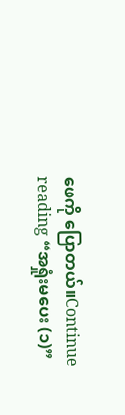ဖေကို ပြောတယ်။Continue reading “အရှုံးမပေး (၁)”